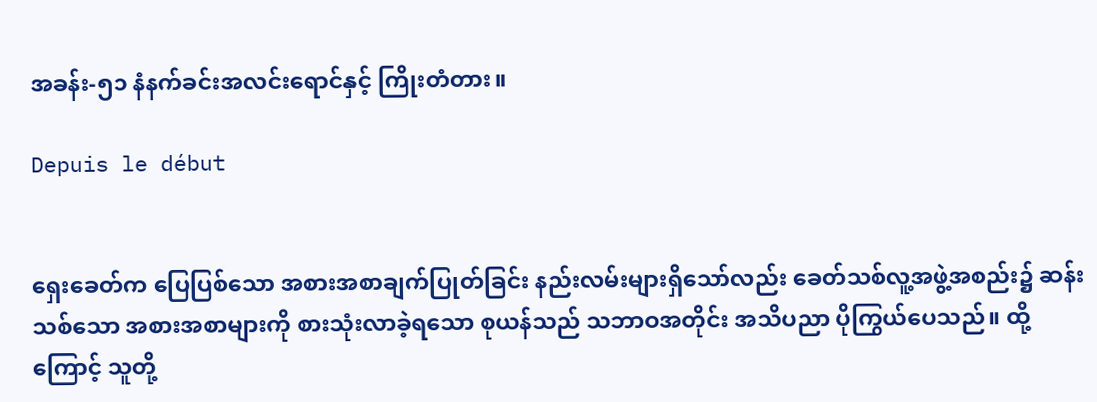အခန်း-၅၁ နံနက်ခင်းအလင်းရောင်နှင့် ကြိုးတံတား။

Depuis le début


ရှေးခေတ်က ပြေပြစ်သော အစားအစာချက်ပြုတ်ခြင်း နည်းလမ်းများရှိသော်လည်း ခေတ်သစ်လူ့အဖွဲ့အစည်း၌ ဆန်းသစ်သော အစားအစာများကို စားသုံးလာခဲ့ရသော စုယန်သည် သဘာဝအတိုင်း အသိပညာ ပိုကြွယ်ပေသည်။ ထို့ကြောင့် သူတို့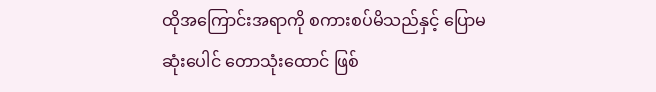ထိုအကြောင်းအရာကို စကားစပ်မိသည်နှင့် ပြောမဆုံးပေါင် တောသုံးထောင် ဖြစ်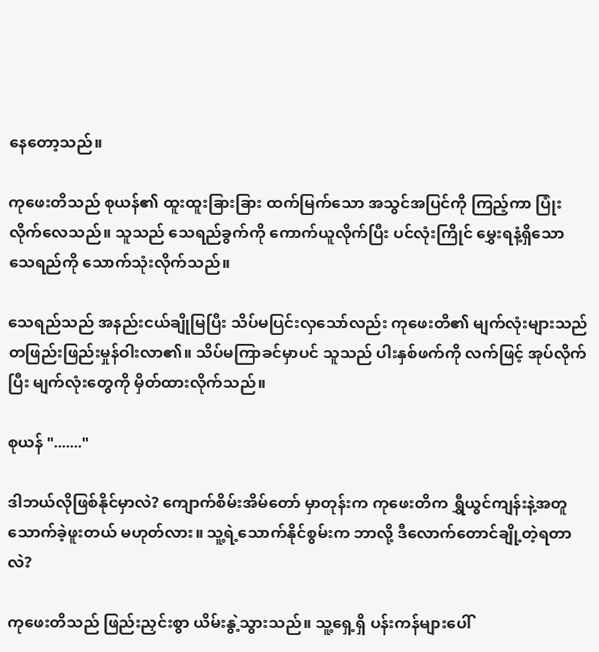နေတော့သည်။

ကုဖေးတိသည် စုယန်၏ ထူးထူးခြားခြား ထက်မြက်သော အသွင်အပြင်ကို ကြည့်ကာ ပြုံးလိုက်လေသည်။ သူသည် သေရည်ခွက်ကို ကောက်ယူလိုက်ပြီး ပင်လုံးကြိုင် မွှေးရနံ့ရှိသော သေရည်ကို သောက်သုံးလိုက်သည်။

သေရည်သည် အနည်းငယ်ချိုမြပြီး သိပ်မပြင်းလှသော်လည်း ကုဖေးတိ၏ မျက်လုံးများသည် တဖြည်းဖြည်းမှုန်ဝါးလာ၏။ သိပ်မကြာခင်မှာပင် သူသည် ပါးနှစ်ဖက်ကို လက်ဖြင့် အုပ်လိုက်ပြီး မျက်လုံးတွေကို မှိတ်ထားလိုက်သည်။

စုယန် "......."

ဒါဘယ်လိုဖြစ်နိုင်မှာလဲ? ကျောက်စိမ်းအိမ်တော် မှာတုန်းက ကုဖေးတိက ရွှီယွင်ကျန်းနဲ့အတူ သောက်ခဲ့ဖူးတယ် မဟုတ်လား။ သူ့ရဲ့သောက်နိုင်စွမ်းက ဘာလို့ ဒီလောက်တောင်ချို့တဲ့ရတာလဲ?

ကုဖေးတိသည် ဖြည်းညှင်းစွာ ယိမ်းနွဲ့သွားသည်။ သူ့ရှေ့ရှိ ပန်းကန်များပေါ်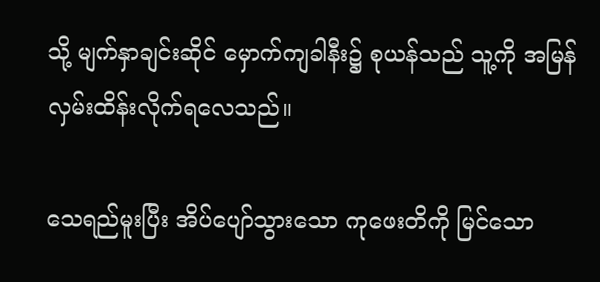သို့ မျက်နှာချင်းဆိုင် မှောက်ကျခါနီး၌ စုယန်သည် သူ့ကို အမြန် လှမ်းထိန်းလိုက်ရလေသည်။

သေရည်မူးပြီး အိပ်ပျော်သွားသော ကုဖေးတိကို မြင်သော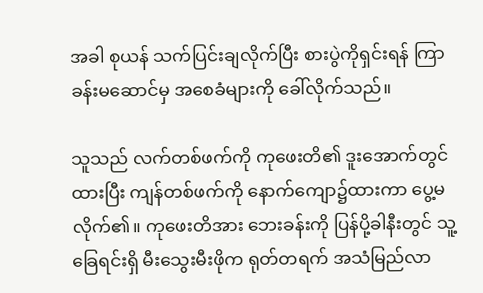အခါ စုယန် သက်ပြင်းချလိုက်ပြီး စားပွဲကိုရှင်းရန် ကြာခန်းမဆောင်မှ အစေခံများကို ခေါ်လိုက်သည်။

သူသည် လက်တစ်ဖက်ကို ကုဖေးတိ၏ ဒူးအောက်တွင် ထားပြီး ကျန်တစ်ဖက်ကို နောက်ကျော၌ထားကာ ပွေ့မလိုက်၏။ ကုဖေးတိအား ဘေးခန်းကို ပြန်ပို့ခါနီးတွင် သူ့ခြေရင်းရှိ မီးသွေးမီးဖိုက ရုတ်တရက် အသံမြည်လာ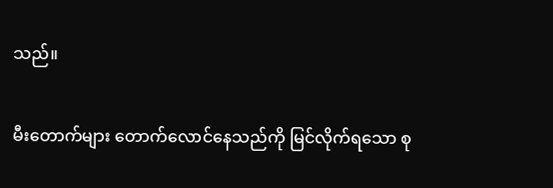သည်။

မီးတောက်များ တောက်လောင်နေသည်ကို မြင်လိုက်ရသော စု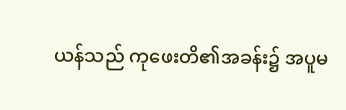ယန်သည် ကုဖေးတိ၏အခန်း၌ အပူမ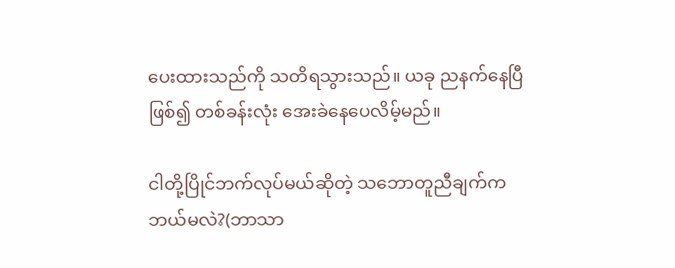ပေးထားသည်ကို သတိရသွားသည်။ ယခု ညနက်နေပြီဖြစ်၍ တစ်ခန်းလုံး အေးခဲနေပေလိမ့်မည်။

ငါတို့ပြိုင်ဘက်လုပ်မယ်ဆိုတဲ့ သဘောတူညီချက်က ဘယ်မလဲ?(ဘာသာ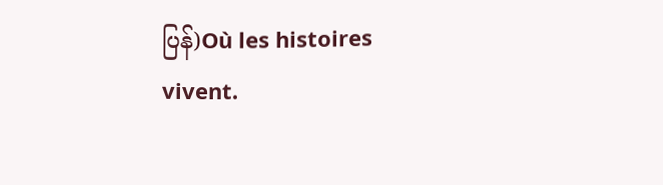ပြန်)Où les histoires vivent.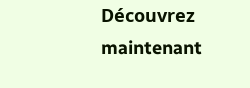Découvrez maintenant